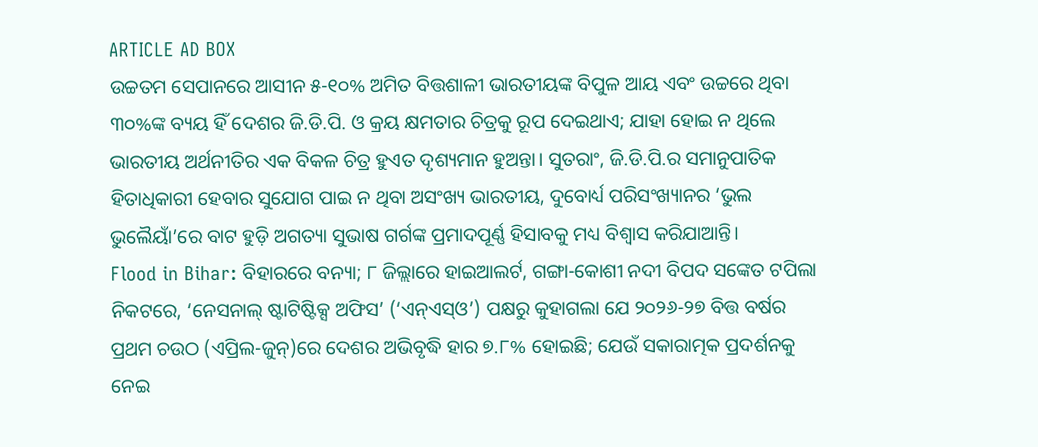ARTICLE AD BOX
ଉଚ୍ଚତମ ସେପାନରେ ଆସୀନ ୫-୧୦% ଅମିତ ବିତ୍ତଶାଳୀ ଭାରତୀୟଙ୍କ ବିପୁଳ ଆୟ ଏବଂ ଉଚ୍ଚରେ ଥିବା ୩୦%ଙ୍କ ବ୍ୟୟ ହିଁ ଦେଶର ଜି.ଡି.ପି. ଓ କ୍ରୟ କ୍ଷମତାର ଚିତ୍ରକୁ ରୂପ ଦେଇଥାଏ; ଯାହା ହୋଇ ନ ଥିଲେ ଭାରତୀୟ ଅର୍ଥନୀତିର ଏକ ବିକଳ ଚିତ୍ର ହୁଏତ ଦୃଶ୍ୟମାନ ହୁଅନ୍ତା। ସୁତରାଂ, ଜି.ଡି.ପି.ର ସମାନୁପାତିକ ହିତାଧିକାରୀ ହେବାର ସୁଯୋଗ ପାଇ ନ ଥିବା ଅସଂଖ୍ୟ ଭାରତୀୟ, ଦୁବୋର୍ଧ୍ୟ ପରିସଂଖ୍ୟାନର ‘ଭୁଲ ଭୁଲୈୟାଁ’ରେ ବାଟ ହୁଡ଼ି ଅଗତ୍ୟା ସୁଭାଷ ଗର୍ଗଙ୍କ ପ୍ରମାଦପୂର୍ଣ୍ଣ ହିସାବକୁ ମଧ୍ୟ ବିଶ୍ବାସ କରିଯାଆନ୍ତି।
Flood in Bihar: ବିହାରରେ ବନ୍ୟା; ୮ ଜିଲ୍ଲାରେ ହାଇଆଲର୍ଟ, ଗଙ୍ଗା-କୋଶୀ ନଦୀ ବିପଦ ସଙ୍କେତ ଟପିଲା
ନିକଟରେ, ‘ନେସନାଲ୍ ଷ୍ଟାଟିଷ୍ଟିକ୍ସ ଅଫିସ’ (‘ଏନ୍ଏସ୍ଓ’) ପକ୍ଷରୁ କୁହାଗଲା ଯେ ୨୦୨୬-୨୭ ବିତ୍ତ ବର୍ଷର ପ୍ରଥମ ଚଉଠ (ଏପ୍ରିଲ-ଜୁନ୍)ରେ ଦେଶର ଅଭିବୃଦ୍ଧି ହାର ୭.୮% ହୋଇଛି; ଯେଉଁ ସକାରାତ୍ମକ ପ୍ରଦର୍ଶନକୁ ନେଇ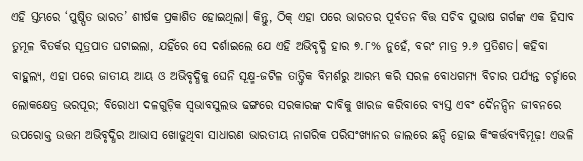ଏହି ସ୍ତମ୍ଭରେ ‘ପୁଷ୍ପିତ ଭାରତ’ ଶୀର୍ଷକ ପ୍ରକାଶିତ ହୋଇଥିଲା। କିନ୍ତୁ, ଠିକ୍ ଏହା ପରେ ଭାରତର ପୂର୍ବତନ ବିତ୍ତ ସଚିବ ସୁଭାଷ ଗର୍ଗଙ୍କ ଏକ ହିସାବ ତୁମୂଳ ବିତର୍କର ସୂତ୍ରପାତ ଘଟାଇଲା, ଯହିଁରେ ସେ ଦର୍ଶାଇଲେ ଯେ ଏହି ଅଭିବୃଦ୍ଧି ହାର ୭.୮% ନୁହେଁ, ବରଂ ମାତ୍ର ୨.୬ ପ୍ରତିଶତ। କହିବା ବାହୁଲ୍ୟ, ଏହା ପରେ ଜାତୀୟ ଆୟ ଓ ଅଭିବୃଦ୍ଧିକୁ ଘେନି ସୂକ୍ଷ୍ମ-ଜଟିଳ ତାତ୍ତ୍ବିକ ବିମର୍ଶରୁ ଆରମ୍ଭ କରି ସରଳ ବୋଧଗମ୍ୟ ବିଚାର ପର୍ଯ୍ୟନ୍ତ ଚର୍ଚ୍ଚାରେ ଲୋକକ୍ଷେତ୍ର ଭରପୂର; ବିରୋଧୀ ଦଳଗୁଡ଼ିକ ସ୍ବଭାବସୁଲଭ ଢଙ୍ଗରେ ସରକାରଙ୍କ ଦାବିକୁ ଖାରଜ କରିବାରେ ବ୍ୟସ୍ତ ଏବଂ ଦୈନନ୍ଦିନ ଜୀବନରେ ଉପରୋକ୍ତ ଉତ୍ତମ ଅଭିବୃଦ୍ଧିର ଆଭାସ ଖୋଜୁଥିବା ସାଧାରଣ ଭାରତୀୟ ନାଗରିକ ପରିସଂଖ୍ୟାନର ଜାଲରେ ଛନ୍ଦି ହୋଇ କିଂକର୍ତ୍ତବ୍ୟବିମୂଢ଼! ଏଭଳି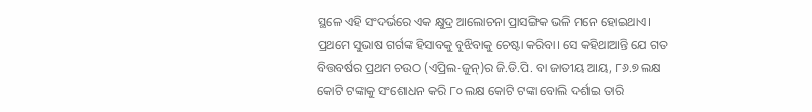ସ୍ଥଳେ ଏହି ସଂଦର୍ଭରେ ଏକ କ୍ଷୁଦ୍ର ଆଲୋଚନା ପ୍ରାସଙ୍ଗିକ ଭଳି ମନେ ହୋଇଥାଏ।
ପ୍ରଥମେ ସୁଭାଷ ଗର୍ଗଙ୍କ ହିସାବକୁ ବୁଝିବାକୁ ଚେଷ୍ଟା କରିବା। ସେ କହିଥାଆନ୍ତି ଯେ ଗତ ବିତ୍ତବର୍ଷର ପ୍ରଥମ ଚଉଠ (ଏପ୍ରିଲ-ଜୁନ୍)ର ଜି.ଡି.ପି. ବା ଜାତୀୟ ଆୟ, ୮୬.୭ ଲକ୍ଷ କୋଟି ଟଙ୍କାକୁ ସଂଶୋଧନ କରି ୮୦ ଲକ୍ଷ କୋଟି ଟଙ୍କା ବୋଲି ଦର୍ଶାଇ ତାରି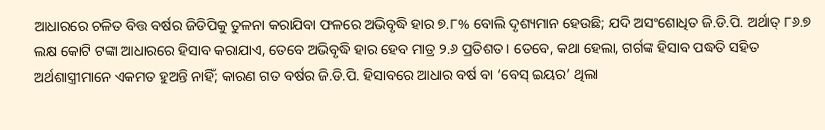ଆଧାରରେ ଚଳିତ ବିତ୍ତ ବର୍ଷର ଜିଡିପିକୁ ତୁଳନା କରାଯିବା ଫଳରେ ଅଭିବୃଦ୍ଧି ହାର ୭.୮% ବୋଲି ଦୃଶ୍ୟମାନ ହେଉଛି; ଯଦି ଅସଂଶୋଧିତ ଜି.ଡି.ପି. ଅର୍ଥାତ୍ ୮୬.୭ ଲକ୍ଷ କୋଟି ଟଙ୍କା ଆଧାରରେ ହିସାବ କରାଯାଏ, ତେବେ ଅଭିବୃଦ୍ଧି ହାର ହେବ ମାତ୍ର ୨.୬ ପ୍ରତିଶତ। ତେବେ, କଥା ହେଲା, ଗର୍ଗଙ୍କ ହିସାବ ପଦ୍ଧତି ସହିତ ଅର୍ଥଶାସ୍ତ୍ରୀମାନେ ଏକମତ ହୁଅନ୍ତି ନାହିଁ; କାରଣ ଗତ ବର୍ଷର ଜି.ଡି.ପି. ହିସାବରେ ଆଧାର ବର୍ଷ ବା ‘ବେସ୍ ଇୟର’ ଥିଲା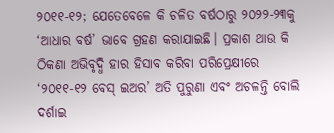୨୦୧୧-୧୨; ଯେତେବେଳେ କି ଚଳିତ ବର୍ଷଠାରୁ ୨୦୨୨-୨୩କୁ ‘ଆଧାର ବର୍ଷ’ ଭାବେ ଗ୍ରହଣ କରାଯାଇଛି। ପ୍ରକାଶ ଥାଉ କି ଠିକଣା ଅଭିବୃଦ୍ଧି ହାର ହିସାବ କରିବା ପରିପ୍ରେକ୍ଷୀରେ ‘୨୦୧୧-୧୨ ବେସ୍ ଇଅର’ ଅତି ପୁରୁଣା ଏବଂ ଅଚଳନ୍ତି ବୋଲି ଦର୍ଶାଇ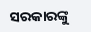ସରକାରଙ୍କୁ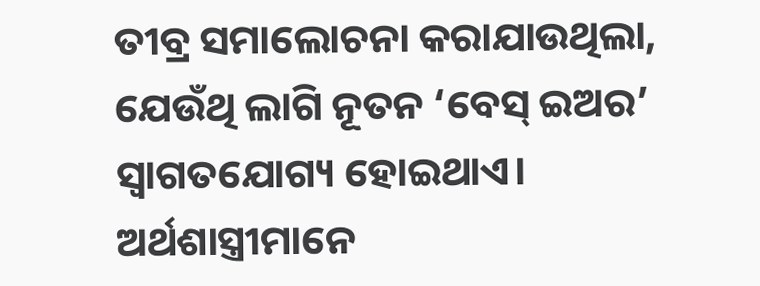ତୀବ୍ର ସମାଲୋଚନା କରାଯାଉଥିଲା, ଯେଉଁଥି ଲାଗି ନୂତନ ‘ବେସ୍ ଇଅର’ ସ୍ବାଗତଯୋଗ୍ୟ ହୋଇଥାଏ। ଅର୍ଥଶାସ୍ତ୍ରୀମାନେ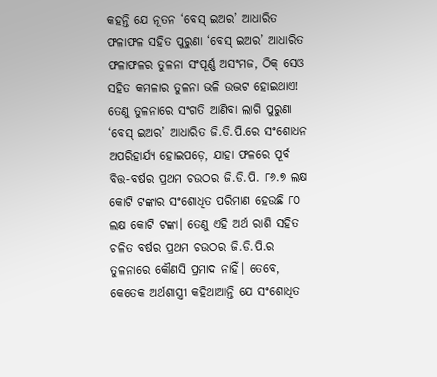କହନ୍ତି ଯେ ନୂତନ ‘ବେସ୍ ଇଅର’ ଆଧାରିତ ଫଳାଫଳ ସହିତ ପୁରୁଣା ‘ବେସ୍ ଇଅର’ ଆଧାରିତ ଫଳାଫଳର ତୁଳନା ସଂପୂର୍ଣ୍ଣ ଅସଂମଜ, ଠିକ୍ ସେଓ ସହିତ କମଳାର ତୁଳନା ଭଳି ଉଦ୍ଭଟ ହୋଇଥାଏ! ତେଣୁ ତୁଳନାରେ ସଂଗତି ଆଣିବା ଲାଗି ପୁରୁଣା ‘ବେସ୍ ଇଅର’ ଆଧାରିତ ଜି.ଡି.ପି.ରେ ସଂଶୋଧନ ଅପରିହାର୍ଯ୍ୟ ହୋଇପଡ଼େ, ଯାହା ଫଳରେ ପୂର୍ବ ବିତ୍ତ-ବର୍ଷର ପ୍ରଥମ ଚଉଠର ଜି.ଡି.ପି. ୮୬.୭ ଲକ୍ଷ କୋଟି ଟଙ୍କାର ସଂଶୋଧିତ ପରିମାଣ ହେଉଛି ୮୦ ଲକ୍ଷ କୋଟି ଟଙ୍କା। ତେଣୁ ଏହି ଅର୍ଥ ରାଶି ସହିତ ଚଳିତ ବର୍ଷର ପ୍ରଥମ ଚଉଠର ଜି.ଡି.ପି.ର ତୁଳନାରେ କୌଣସି ପ୍ରମାଦ ନାହିଁ। ତେବେ, କେତେକ ଅର୍ଥଶାସ୍ତ୍ରୀ କହିଥାଆନ୍ତି ଯେ ସଂଶୋଧିତ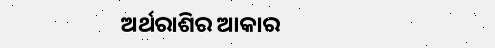ଅର୍ଥରାଶିର ଆକାର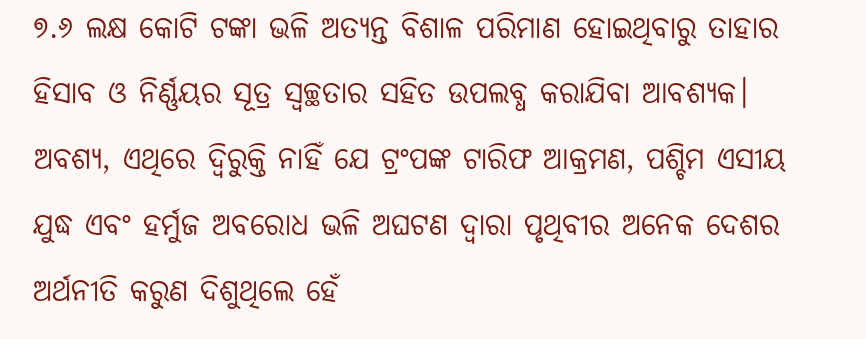୭.୬ ଲକ୍ଷ କୋଟି ଟଙ୍କା ଭଳି ଅତ୍ୟନ୍ତ ବିଶାଳ ପରିମାଣ ହୋଇଥିବାରୁ ତାହାର ହିସାବ ଓ ନିର୍ଣ୍ଣୟର ସୂତ୍ର ସ୍ବଚ୍ଛତାର ସହିତ ଉପଲବ୍ଧ କରାଯିବା ଆବଶ୍ୟକ। ଅବଶ୍ୟ, ଏଥିରେ ଦ୍ବିରୁକ୍ତି ନାହିଁ ଯେ ଟ୍ରଂପଙ୍କ ଟାରିଫ ଆକ୍ରମଣ, ପଶ୍ଚିମ ଏସୀୟ ଯୁଦ୍ଧ ଏବଂ ହର୍ମୁଜ ଅବରୋଧ ଭଳି ଅଘଟଣ ଦ୍ବାରା ପୃଥିବୀର ଅନେକ ଦେଶର ଅର୍ଥନୀତି କରୁଣ ଦିଶୁଥିଲେ ହେଁ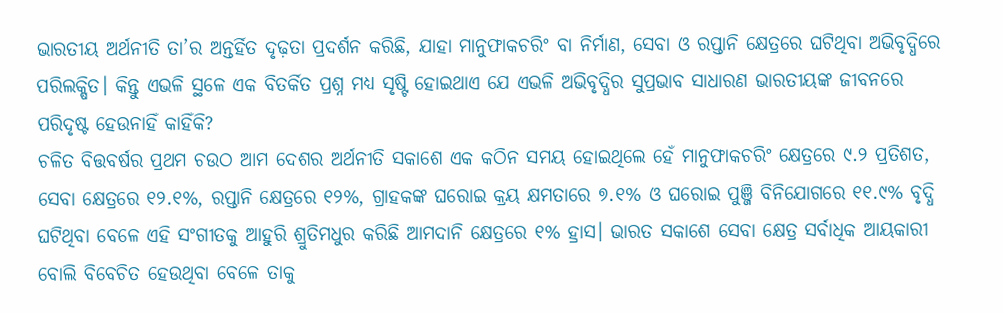ଭାରତୀୟ ଅର୍ଥନୀତି ତା’ର ଅନ୍ତର୍ହିତ ଦୃଢ଼ତା ପ୍ରଦର୍ଶନ କରିଛି, ଯାହା ମାନୁଫାକଚରିଂ ବା ନିର୍ମାଣ, ସେବା ଓ ରପ୍ତାନି କ୍ଷେତ୍ରରେ ଘଟିଥିବା ଅଭିବୃଦ୍ଧିରେ ପରିଲକ୍ଷିତ। କିନ୍ତୁ ଏଭଳି ସ୍ଥଳେ ଏକ ବିତର୍କିତ ପ୍ରଶ୍ନ ମଧ୍ୟ ସୃଷ୍ଟି ହୋଇଥାଏ ଯେ ଏଭଳି ଅଭିବୃଦ୍ଧିର ସୁପ୍ରଭାବ ସାଧାରଣ ଭାରତୀୟଙ୍କ ଜୀବନରେ ପରିଦୃଷ୍ଟ ହେଉନାହିଁ କାହିଁକି?
ଚଳିତ ବିତ୍ତବର୍ଷର ପ୍ରଥମ ଚଉଠ ଆମ ଦେଶର ଅର୍ଥନୀତି ସକାଶେ ଏକ କଠିନ ସମୟ ହୋଇଥିଲେ ହେଁ ମାନୁଫାକଚରିଂ କ୍ଷେତ୍ରରେ ୯.୨ ପ୍ରତିଶତ, ସେବା କ୍ଷେତ୍ରରେ ୧୨.୧%, ରପ୍ତାନି କ୍ଷେତ୍ରରେ ୧୨%, ଗ୍ରାହକଙ୍କ ଘରୋଇ କ୍ରୟ କ୍ଷମତାରେ ୭.୧% ଓ ଘରୋଇ ପୁଞ୍ଜି ବିନିଯୋଗରେ ୧୧.୯% ବୃଦ୍ଧି ଘଟିଥିବା ବେଳେ ଏହି ସଂଗୀତକୁ ଆହୁରି ଶ୍ରୁତିମଧୁର କରିଛି ଆମଦାନି କ୍ଷେତ୍ରରେ ୧% ହ୍ରାସ। ଭାରତ ସକାଶେ ସେବା କ୍ଷେତ୍ର ସର୍ବାଧିକ ଆୟକାରୀ ବୋଲି ବିବେଚିତ ହେଉଥିବା ବେଳେ ତାକୁ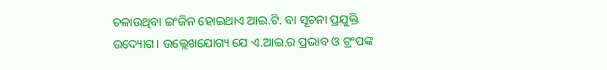ଚଳାଉଥିବା ଇଂଜିନ ହୋଇଥାଏ ଆଇ.ଟି. ବା ସୂଚନା ପ୍ରଯୁକ୍ତି ଉଦ୍ୟୋଗ। ଉଲ୍ଲେଖଯୋଗ୍ୟ ଯେ ଏ.ଆଇ.ର ପ୍ରଭାବ ଓ ଟ୍ରଂପଙ୍କ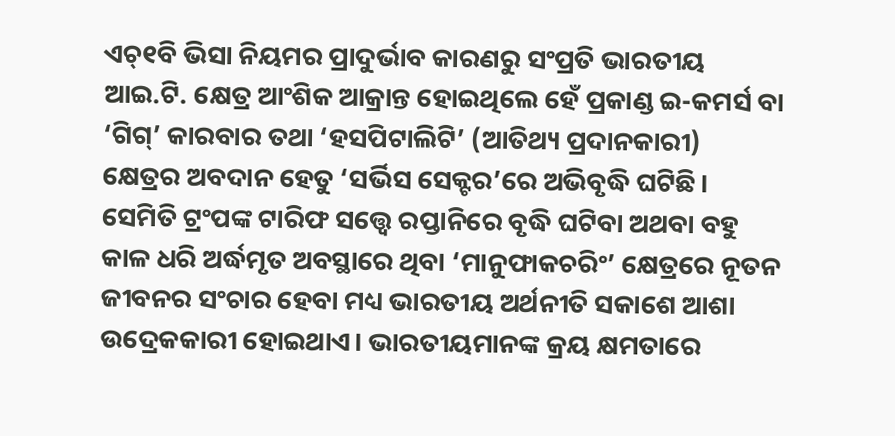ଏଚ୍୧ବି ଭିସା ନିୟମର ପ୍ରାଦୁର୍ଭାବ କାରଣରୁ ସଂପ୍ରତି ଭାରତୀୟ ଆଇ.ଟି. କ୍ଷେତ୍ର ଆଂଶିକ ଆକ୍ରାନ୍ତ ହୋଇଥିଲେ ହେଁ ପ୍ରକାଣ୍ଡ ଇ-କମର୍ସ ବା ‘ଗିଗ୍’ କାରବାର ତଥା ‘ହସପିଟାଲିଟି’ (ଆତିଥ୍ୟ ପ୍ରଦାନକାରୀ) କ୍ଷେତ୍ରର ଅବଦାନ ହେତୁ ‘ସର୍ଭିସ ସେକ୍ଟର’ରେ ଅଭିବୃଦ୍ଧି ଘଟିଛି। ସେମିତି ଟ୍ରଂପଙ୍କ ଟାରିଫ ସତ୍ତ୍ବେ ରପ୍ତାନିରେ ବୃଦ୍ଧି ଘଟିବା ଅଥବା ବହୁ କାଳ ଧରି ଅର୍ଦ୍ଧମୃତ ଅବସ୍ଥାରେ ଥିବା ‘ମାନୁଫାକଚରିଂ’ କ୍ଷେତ୍ରରେ ନୂତନ ଜୀବନର ସଂଚାର ହେବା ମଧ୍ୟ ଭାରତୀୟ ଅର୍ଥନୀତି ସକାଶେ ଆଶା ଉଦ୍ରେକକାରୀ ହୋଇଥାଏ। ଭାରତୀୟମାନଙ୍କ କ୍ରୟ କ୍ଷମତାରେ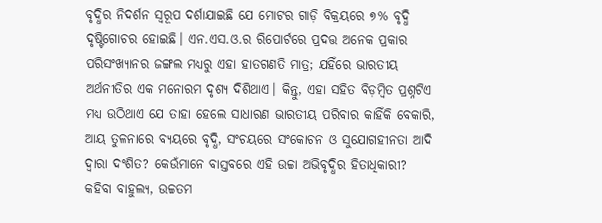ବୃଦ୍ଧିର ନିଦର୍ଶନ ସ୍ବରୂପ ଦର୍ଶାଯାଇଛି ଯେ ମୋଟର ଗାଡ଼ି ବିକ୍ରୟରେ ୭% ବୃଦ୍ଧି ଦୃଷ୍ଟିଗୋଚର ହୋଇଛି। ଏନ.ଏସ.ଓ.ର ରିପୋର୍ଟରେ ପ୍ରଦତ୍ତ ଅନେକ ପ୍ରକାର ପରିସଂଖ୍ୟାନର ଜଙ୍ଗଲ ମଧ୍ୟରୁ ଏହା ହାତଗଣତି ମାତ୍ର; ଯହିଁରେ ଭାରତୀୟ ଅର୍ଥନୀତିର ଏକ ମନୋରମ ଦୃଶ୍ୟ ଦିଶିଥାଏ। କିନ୍ତୁ, ଏହା ସହିତ ବିଡ଼ମ୍ବିତ ପ୍ରଶ୍ନଟିଏ ମଧ୍ୟ ଉଠିଥାଏ ଯେ ତାହା ହେଲେ ସାଧାରଣ ଭାରତୀୟ ପରିବାର କାହିଁକି ବେକାରି, ଆୟ ତୁଳନାରେ ବ୍ୟୟରେ ବୃଦ୍ଧି, ସଂଚୟରେ ସଂକୋଚନ ଓ ସୁଯୋଗହୀନତା ଆଦି ଦ୍ବାରା ଦଂଶିତ? କେଉଁମାନେ ବାସ୍ତବରେ ଏହି ଉଚ୍ଚା ଅଭିବୃଦ୍ଧିର ହିତାଧିକାରୀ? କହିବା ବାହୁଲ୍ୟ, ଉଚ୍ଚତମ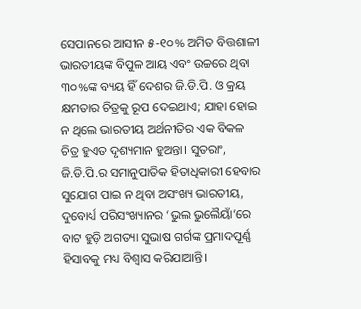ସେପାନରେ ଆସୀନ ୫-୧୦% ଅମିତ ବିତ୍ତଶାଳୀ ଭାରତୀୟଙ୍କ ବିପୁଳ ଆୟ ଏବଂ ଉଚ୍ଚରେ ଥିବା ୩୦%ଙ୍କ ବ୍ୟୟ ହିଁ ଦେଶର ଜି.ଡି.ପି. ଓ କ୍ରୟ କ୍ଷମତାର ଚିତ୍ରକୁ ରୂପ ଦେଇଥାଏ; ଯାହା ହୋଇ ନ ଥିଲେ ଭାରତୀୟ ଅର୍ଥନୀତିର ଏକ ବିକଳ ଚିତ୍ର ହୁଏତ ଦୃଶ୍ୟମାନ ହୁଅନ୍ତା। ସୁତରାଂ, ଜି.ଡି.ପି.ର ସମାନୁପାତିକ ହିତାଧିକାରୀ ହେବାର ସୁଯୋଗ ପାଇ ନ ଥିବା ଅସଂଖ୍ୟ ଭାରତୀୟ, ଦୁବୋର୍ଧ୍ୟ ପରିସଂଖ୍ୟାନର ‘ଭୁଲ ଭୁଲୈୟାଁ’ରେ ବାଟ ହୁଡ଼ି ଅଗତ୍ୟା ସୁଭାଷ ଗର୍ଗଙ୍କ ପ୍ରମାଦପୂର୍ଣ୍ଣ ହିସାବକୁ ମଧ୍ୟ ବିଶ୍ବାସ କରିଯାଆନ୍ତି।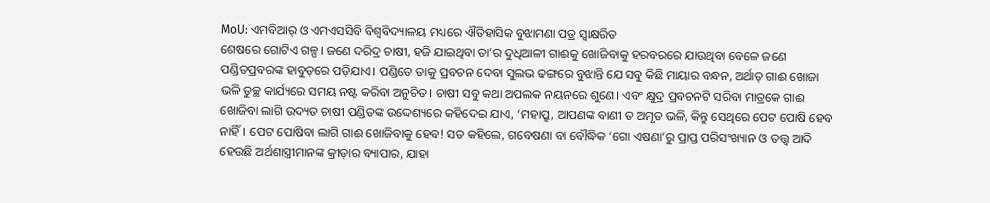MoU: ଏମବିଆର୍ ଓ ଏମଏସସିବି ବିଶ୍ୱବିଦ୍ୟାଳୟ ମଧ୍ୟରେ ଐତିହାସିକ ବୁଝାମଣା ପତ୍ର ସ୍ୱାକ୍ଷରିତ
ଶେଷରେ ଗୋଟିଏ ଗଳ୍ପ। ଜଣେ ଦରିଦ୍ର ଚାଷୀ, ହଜି ଯାଇଥିବା ତା’ର ଦୁଧିଆଳୀ ଗାଈକୁ ଖୋଜିବାକୁ ହରବରରେ ଯାଉଥିବା ବେଳେ ଜଣେ ପଣ୍ଡିତପ୍ରବରଙ୍କ ହାବୁଡ଼ରେ ପଡ଼ିଯାଏ। ପଣ୍ଡିତେ ତାକୁ ପ୍ରବଚନ ଦେବା ସୁଲଭ ଢଙ୍ଗରେ ବୁଝାନ୍ତି ଯେ ସବୁ କିଛି ମାୟାର ବନ୍ଧନ, ଅର୍ଥାତ୍ ଗାଈ ଖୋଜା ଭଳି ତୁଚ୍ଛ କାର୍ଯ୍ୟରେ ସମୟ ନଷ୍ଟ କରିବା ଅନୁଚିତ। ଚାଷୀ ସବୁ କଥା ଅପଲକ ନୟନରେ ଶୁଣେ। ଏବଂ କ୍ଷୁଦ୍ର ପ୍ରବଚନଟି ସରିବା ମାତ୍ରକେ ଗାଈ ଖୋଜିବା ଲାଗି ଉଦ୍ୟତ ଚାଷୀ ପଣ୍ଡିତଙ୍କ ଉଦ୍ଦେଶ୍ୟରେ କହିଦେଇ ଯାଏ, ‘ମହାପ୍ରୁ, ଆପଣଙ୍କ ବାଣୀ ତ ଅମୃତ ଭଳି, କିନ୍ତୁ ସେଥିରେ ପେଟ ପୋଷି ହେବ ନାହିଁ। ପେଟ ପୋଷିବା ଲାଗି ଗାଈ ଖୋଜିବାକୁ ହେବ! ସତ କହିଲେ, ଗବେଷଣା ବା ବୌଦ୍ଧିକ ‘ଗୋ ଏଷଣା’ରୁ ପ୍ରାପ୍ତ ପରିସଂଖ୍ୟାନ ଓ ତତ୍ତ୍ବ ଆଦି ହେଉଛି ଅର୍ଥଶାସ୍ତ୍ରୀମାନଙ୍କ କ୍ରୀଡ଼ାର ବ୍ୟାପାର, ଯାହା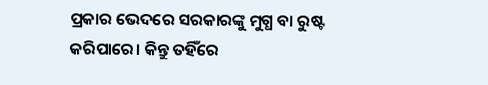ପ୍ରକାର ଭେଦରେ ସରକାରଙ୍କୁ ମୁଗ୍ଧ ବା ରୁଷ୍ଟ କରିପାରେ। କିନ୍ତୁ ତହିଁରେ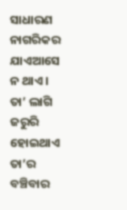ସାଧାରଣ ନାଗରିକର ଯାଏଆସେ ନ ଥାଏ। ତା’ ଲାଗି ଜରୁରି ହୋଇଥାଏ ତା’ର ବଞ୍ଚିବାର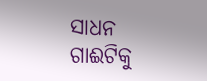ସାଧନ ଗାଈଟିକୁ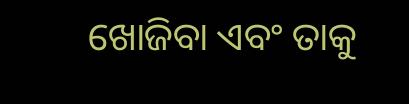ଖୋଜିବା ଏବଂ ତାକୁ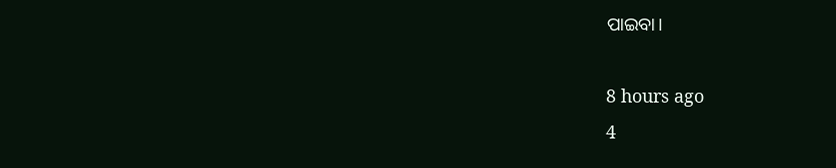ପାଇବା।

8 hours ago
4